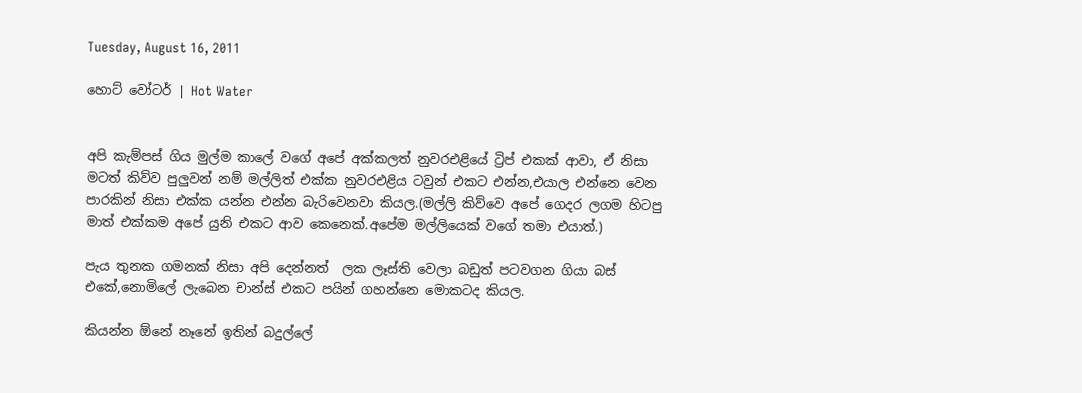Tuesday, August 16, 2011

හොට් වෝටර් | Hot Water


අපි කැම්පස් ගිය මුල්ම කාලේ වගේ අපේ අක්කලත් නුවරඑළියේ ට්‍රිප් එකක් ආවා, ඒ නිසා මටත් කිව්ව පුලුවන් නම් මල්ලිත් එක්ක නුවරඑළිය ටවුන් එකට එන්න,එයාල එන්නෙ වෙන පාරකින් නිසා එක්ක යන්න එන්න බැරිවෙනවා කියල.(මල්ලි කිව්වෙ අපේ ගෙදර ලගම හිටපු මාත් එක්කම අපේ යුනි එකට ආව කෙනෙක්.අපේම මල්ලියෙක් වගේ තමා එයාත්.)

පැය තුනක ගමනක් නිසා අපි දෙන්නත්  ලක ලෑස්ති වෙලා බඩුත් පටවගන ගියා බස් එකේ,නොමිලේ ලැබෙන චාන්ස් එකට පයින් ගහන්නෙ මොකටද කියල.

කියන්න ඕනේ නෑනේ ඉතින් බදුල්ලේ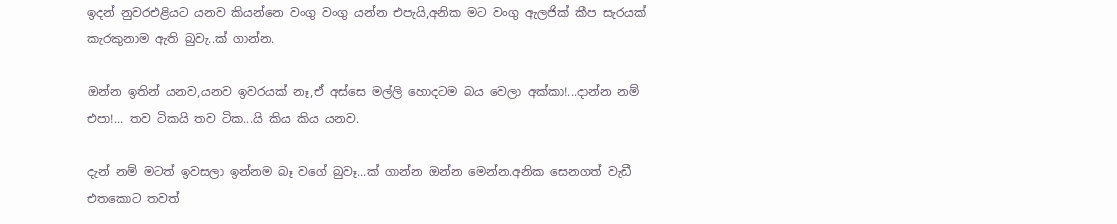ඉදන් නුවරඑළියට යනව කියන්නෙ වංගු වංගු යන්න එපැයි,අනික මට වංගු ඇලජික් කීප සැරයක් කැරකුනාම ඇති බුවැ..ක් ගාන්න.

ඔන්න ඉතින් යනව,යනව ඉවරයක් නෑ,ඒ අස්සෙ මල්ලි හොදටම බය වෙලා අක්කා!...දාන්න නම් එපා!... තව ටිකයි තව ටික...යි කිය කිය යනව.

දැන් නම් මටත් ඉවසලා ඉන්නම බෑ වගේ බුවෑ...ක් ගාන්න ඔන්න මෙන්න.අනික සෙනගත් වැඩී එතකොට තවත්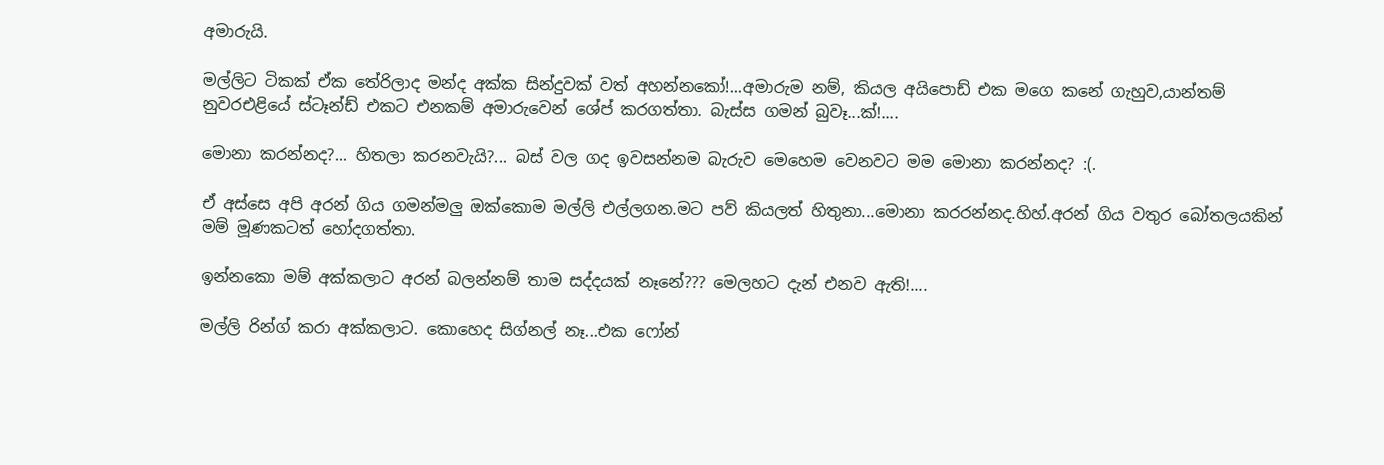අමාරුයි.

මල්ලිට ටිකක් ඒක තේරිලාද මන්ද අක්ක සින්දුවක් වත් අහන්නකෝ!...අමාරුම නම්, කියල අයිපොඩ් එක මගෙ කනේ ගැහුව,යාන්තම් නුවරඑළියේ ස්ටෑන්ඩ් එකට එනකම් අමාරුවෙන් ශේප් කරගත්තා. බැස්ස ගමන් බුවෑ...ක්!....

මොනා කරන්නද?... හිතලා කරනවැයි?... බස් වල ගද ඉවසන්නම බැරුව මෙහෙම වෙනවට මම මොනා කරන්නද? :(.

ඒ අස්සෙ අපි අරන් ගිය ගමන්මලු ඔක්කොම මල්ලි එල්ලගන.මට පව් කියලත් හිතුනා...මොනා කරරන්නද.හිහ්.අරන් ගිය වතුර බෝතලයකින් මම් මූණකටත් හෝදගත්තා.

ඉන්නකො මම් අක්කලාට අරන් බලන්නම් තාම සද්දයක් නෑනේ??? මෙලහට දැන් එනව ඇති!....

මල්ලි රින්ග් කරා අක්කලාට. කොහෙද සිග්නල් නෑ...එක ෆෝන්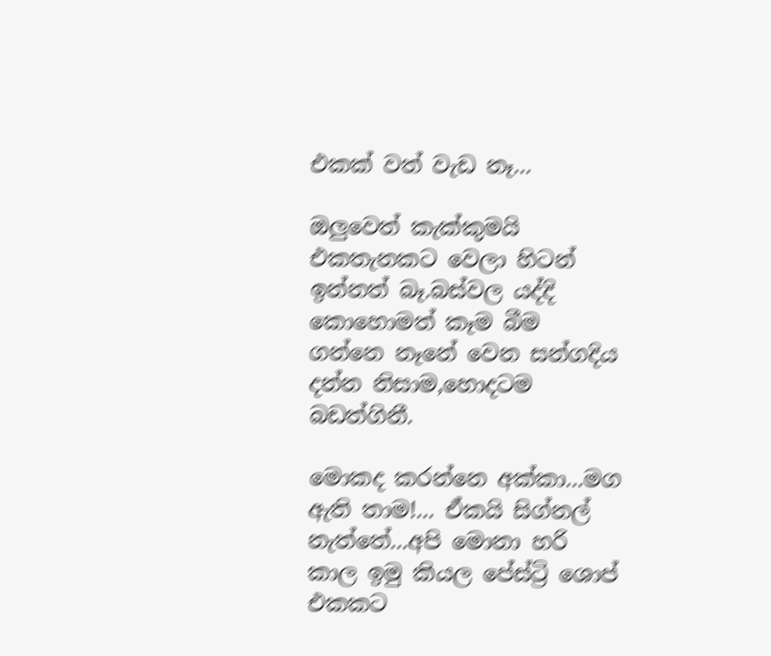එකක් වත් වැඩ නෑ...

ඔලුවෙත් කැක්කුමයි එකතැනකට වෙලා හිටන් ඉන්නත් බෑ.බස්වල යද්දි කොහොමත් කෑම බීම ගන්නෙ නෑනේ වෙන සන්ගදිය දන්න නිසාම,හොදටම බඩත්ගිනී.

මොකද කරන්නෙ අක්කා...මග ඇති තාම!... ඒකයි සිග්නල් නැත්තේ...අපි මොනා හරි කාල ඉමු කියල පේස්ට්‍රි ශොප් එකකට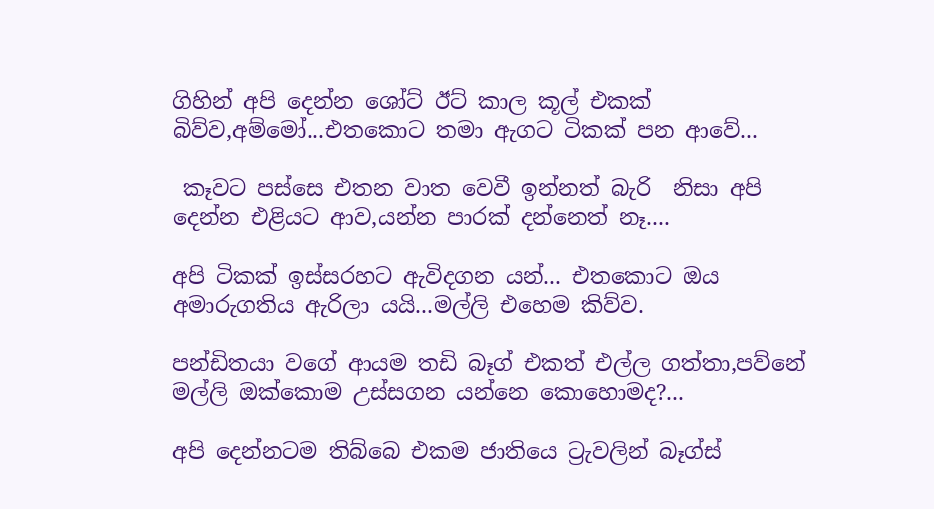ගිහින් අපි දෙන්න ශෝට් ඊට් කාල කූල් එකක් බිව්ව,අම්මෝ...එතකොට තමා ඇගට ටිකක් පන ආවේ...

 කෑවට පස්සෙ එතන වාත වෙවී ඉන්නත් බැරි  නිසා අපි දෙන්න එළියට ආව,යන්න පාරක් දන්නෙත් නෑ....

අපි ටිකක් ඉස්සරහට ඇවිදගන යන්... එතකොට ඔය අමාරුගතිය ඇරිලා යයි...මල්ලි එහෙම කිව්ව.

පන්ඩිතයා වගේ ආයම තඩි බෑග් එකත් එල්ල ගත්තා,පව්නේ මල්ලි ඔක්කොම උස්සගන යන්නෙ කොහොමද?...

අපි දෙන්නටම තිබ්බෙ එකම ජාතියෙ ට්‍රැවලින් බෑග්ස්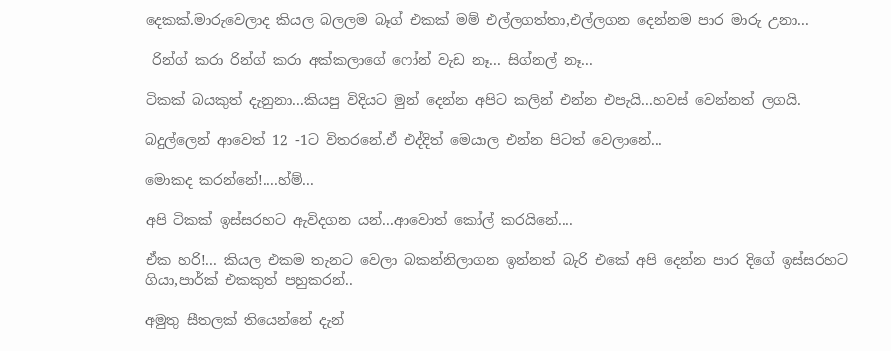දෙකක්.මාරුවෙලාද කියල බලලම බෑග් එකක් මම් එල්ලගත්තා,එල්ලගන දෙන්නම පාර මාරු උනා...

 රින්ග් කරා රින්ග් කරා අක්කලාගේ ෆෝන් වැඩ නෑ... සිග්නල් නෑ...

ටිකක් බයකුත් දැනුනා...කියපු විදියට මුන් දෙන්න අපිට කලින් එන්න එපැයි...හවස් වෙන්නත් ලගයි.

බදුල්ලෙන් ආවෙත් 12 -1ට විතරනේ.ඒ එද්දිත් මෙයාල එන්න පිටත් වෙලානේ...

මොකද කරන්නේ!....හ්ම්...

අපි ටිකක් ඉස්සරහට ඇවිදගන යන්...ආවොත් කෝල් කරයිනේ....

ඒක හරි!... කියල එකම තැනට වෙලා බකන්නිලාගන ඉන්නත් බැරි එකේ අපි දෙන්න පාර දිගේ ඉස්සරහට ගියා,පාර්ක් එකකුත් පහුකරන්..

අමුතු සීතලක් තියෙන්නේ දැන්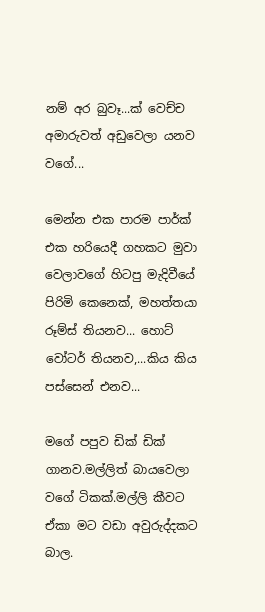නම් අර බුවෑ...ක් වෙච්ච අමාරුවත් අඩුවෙලා යනව වගේ...

මෙන්න එක පාරම පාර්ක් එක හරියෙදී ගහකට මුවා වෙලාවගේ හිටපු මැදිවීයේ පිරිමි කෙනෙක්, මහත්තයා රූම්ස් තියනව... හොට් වෝටර් තියනව,...කිය කිය පස්සෙන් එනව...

මගේ පපුව ඩික් ඩික් ගානව.මල්ලිත් බායවෙලා වගේ ටිකක්.මල්ලි කීවට ඒකා මට වඩා අවුරුද්දකට බාල.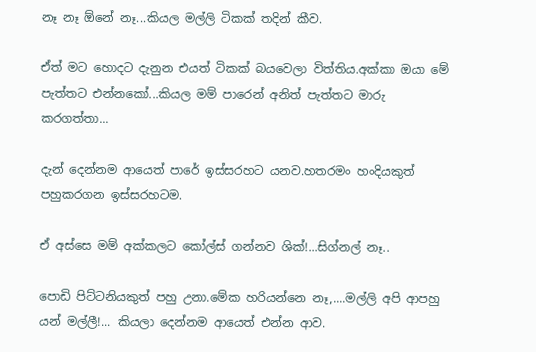නෑ නෑ ඕනේ නෑ...කියල මල්ලි ටිකක් තදින් කීව.

ඒත් මට හොදට දැනුන එයත් ටිකක් බයවෙලා විත්තිය.අක්කා ඔයා මේ පැත්තට එන්නකෝ...කියල මම් පාරෙන් අනිත් පැත්තට මාරු කරගත්තා...

දැන් දෙන්නම ආයෙත් පාරේ ඉස්සරහට යනව.හතරමං හංදියකුත් පහුකරගන ඉස්සරහටම.

ඒ අස්සෙ මම් අක්කලට කෝල්ස් ගන්නව ශික්!...සිග්නල් නෑ..

පොඩි පිට්ටනියකුත් පහු උනා.මේක හරියන්නෙ නෑ,....මල්ලි අපි ආපහු යන් මල්ලී!... කියලා දෙන්නම ආයෙත් එන්න ආව.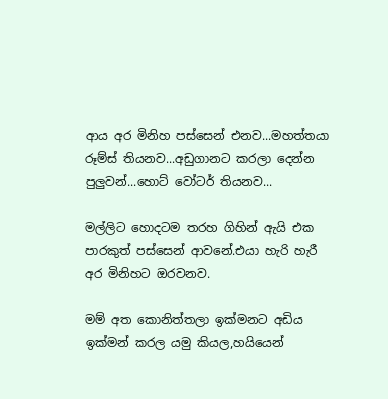ආය අර මිනිහ පස්සෙන් එනව...මහත්තයා රූම්ස් තියනව...අඩුගානට කරලා දෙන්න පුලුවන්...හොට් වෝටර් තියනව...

මල්ලිට හොදටම තරහ ගිහින් ඇයි එක පාරකුත් පස්සෙන් ආවනේ.එයා හැරි හැරී අර මිනිහට ඔරවනව.

මම් අත කොනිත්තලා ඉක්මනට අඩිය ඉක්මන් කරල යමු කියල,හයියෙන්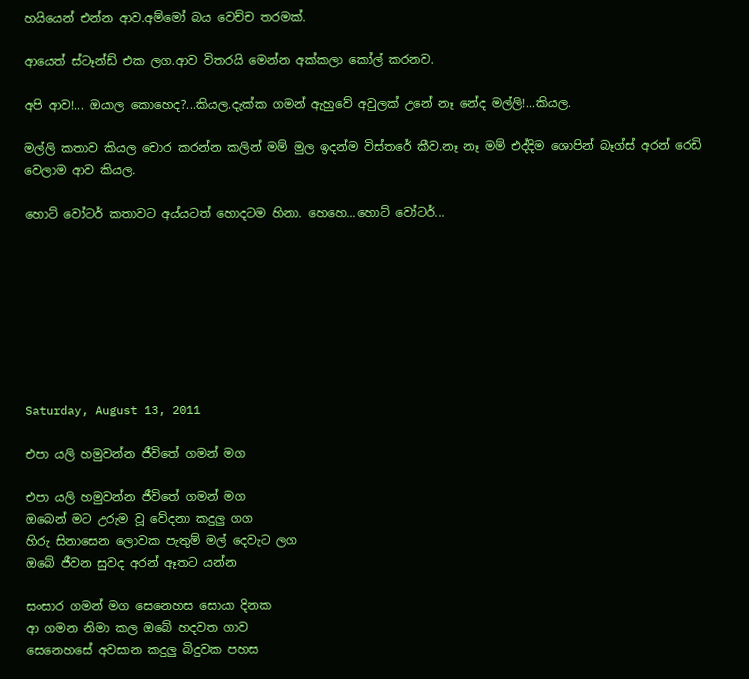හයියෙන් එන්න ආව.අම්මෝ බය වෙච්ච තරමක්.

ආයෙත් ස්ටෑන්ඩ් එක ලග.ආව විතරයි මෙන්න අක්කලා කෝල් කරනව.

අපි ආව!... ඔයාල කොහෙද?...කියල.දැක්ක ගමන් ඇහුවේ අවුලක් උනේ නෑ නේද මල්ලි!...කියල.

මල්ලි කතාව කියල චොර කරන්න කලින් මම් මුල ඉදන්ම විස්තරේ කීව.නෑ නෑ මම් එද්දිම ශොපින් බෑග්ස් අරන් රෙඩි වෙලාම ආව කියල.

හොට් වෝටර් කතාවට අය්යටත් හොදටම හිනා. හෙහෙ...හොට් වෝටර්...








Saturday, August 13, 2011

එපා යලි හමුවන්න ජීවිතේ ගමන් මග

එපා යලි හමුවන්න ජීවිතේ ගමන් මග
ඔබෙන් මට උරුම වූ වේදනා කදුලු ගග
හිරු සිනාසෙන ලොවක පැතුම් මල් දෙවැට ලග
ඔබේ ජීවන සුවද අරන් ඈතට යන්න

සංසාර ගමන් මග සෙනෙහස සොයා දිනක
ආ ගමන නිමා කල ඔබේ හදවත ගාව
සෙනෙහසේ අවසාන කදුලු බිදුවක පහස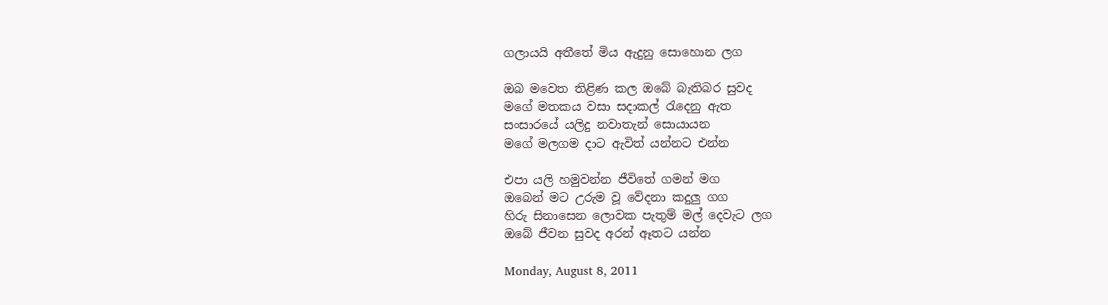ගලායයි අතීතේ මිය ඇදුනු සොහොන ලග

ඔබ මවෙත තිළිණ කල ඔබේ බැතිබර සුවද
මගේ මතකය වසා සදාකල් රැදෙනු ඇත
සංසාරයේ යලිදු නවාතැන් සොයායන
මගේ මලගම දාට ඇවිත් යන්නට එන්න

එපා යලි හමුවන්න ජීවිතේ ගමන් මග
ඔබෙන් මට උරුම වූ වේදනා කදුලු ගග
හිරු සිනාසෙන ලොවක පැතුම් මල් දෙවැට ලග
ඔබේ ජීවන සුවද අරන් ඈතට යන්න

Monday, August 8, 2011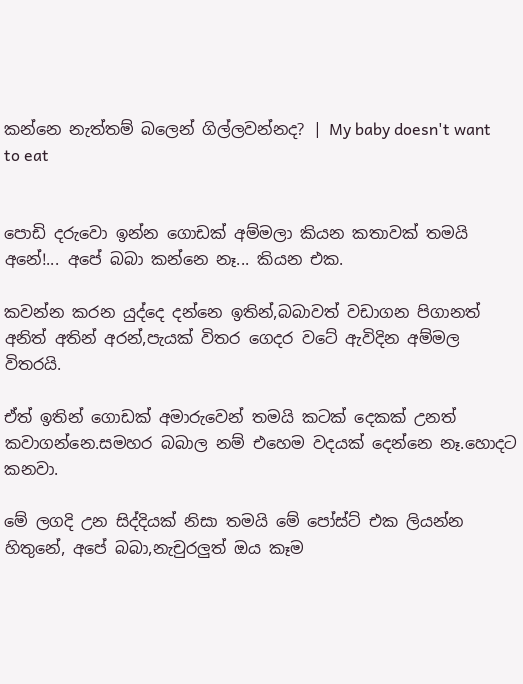කන්නෙ නැත්තම් බලෙන් ගිල්ලවන්නද? | My baby doesn't want to eat


පොඩි දරුවො ඉන්න ගොඩක් අම්මලා කියන කතාවක් තමයි අනේ!... අපේ බබා කන්නෙ නෑ... කියන එක.

කවන්න කරන යුද්දෙ දන්නෙ ඉතින්,බබාවත් වඩාගන පිගානත් අනිත් අතින් අරන්,පැයක් විතර ගෙදර වටේ ඇවිදින අම්මල විතරයි.

ඒත් ඉතින් ගොඩක් අමාරුවෙන් තමයි කටක් දෙකක් උනත් කවාගන්නෙ.සමහර බබාල නම් එහෙම වදයක් දෙන්නෙ නෑ.හොදට කනවා.

මේ ලගදි උන සිද්දියක් නිසා තමයි මේ පෝස්ට් එක ලියන්න හිතුනේ, අපේ බබා,නැචුරලුත් ඔය කෑම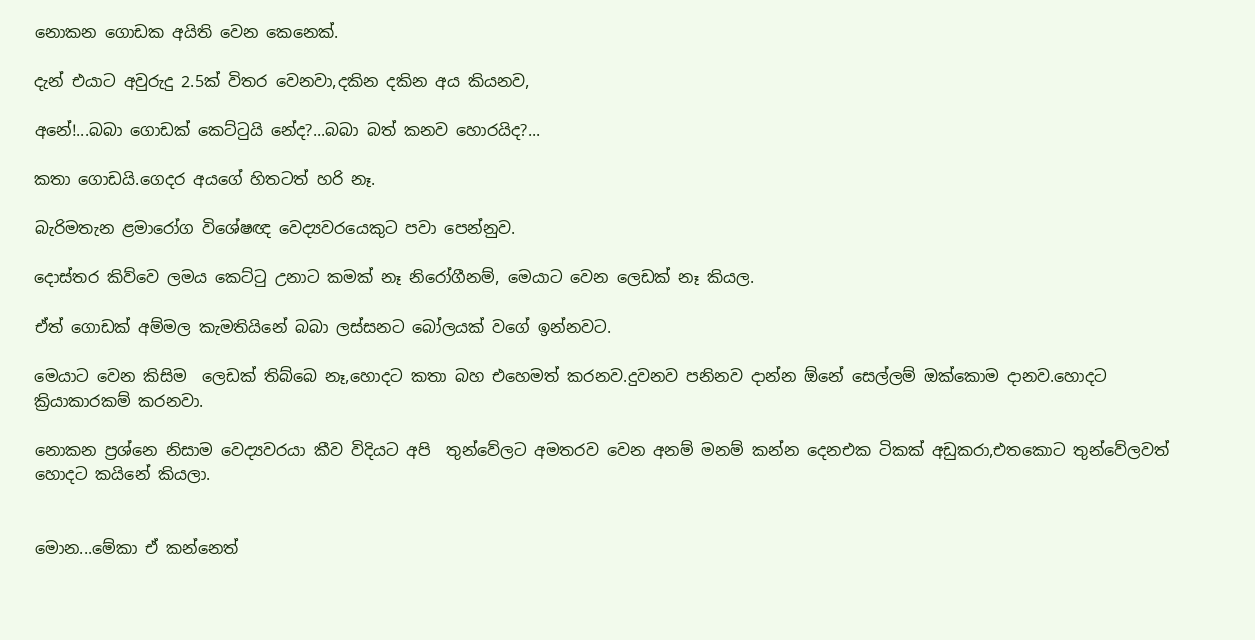නොකන ගොඩක අයිති වෙන කෙනෙක්.

දැන් එයාට අවුරුදු 2.5ක් විතර වෙනවා,දකින දකින අය කියනව,

අනේ!...බබා ගොඩක් කෙට්ටුයි නේද?...බබා බත් කනව හොරයිද?...

කතා ගොඩයි.ගෙදර අයගේ හිතටත් හරි නෑ.

බැරිමතැන ළමාරෝග විශේෂඥ වෙද්‍යවරයෙකුට පවා පෙන්නුව.

දොස්තර කිව්වෙ ලමය කෙට්ටු උනාට කමක් නෑ නිරෝගීනම්, මෙයාට වෙන ලෙඩක් නෑ කියල.

ඒත් ගොඩක් අම්මල කැමතියිනේ බබා ලස්සනට බෝලයක් වගේ ඉන්නවට.

මෙයාට වෙන කිසිම  ලෙඩක් තිබ්බෙ නෑ,හොදට කතා බහ එහෙමත් කරනව.දුවනව පනිනව දාන්න ඕනේ සෙල්ලම් ඔක්කොම දානව.හොදට ක්‍රියාකාරකම් කරනවා.

නොකන ප්‍රශ්නෙ නිසාම වෙද්‍යවරයා කීව විදියට අපි  තුන්වේලට අමතරව වෙන අනම් මනම් කන්න දෙනඑක ටිකක් අඩුකරා,එතකොට තුන්වේලවත් හොදට කයිනේ කියලා.


මොන...මේකා ඒ කන්නෙත්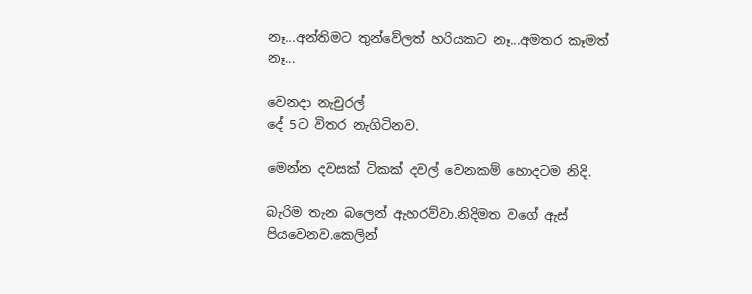නෑ...අන්තිමට තුන්වේලත් හරියකට නෑ...අමතර කෑමත් නෑ...

වෙනදා නැචුරල්
දේ 5ට විතර නැගිටිනව.

මෙන්න දවසක් ටිකක් දවල් වෙනකම් හොදටම නිදි.

බැරිම තැන බලෙන් ඇහරව්වා.නිදිමත වගේ ඇස් පියවෙනව.කෙලින්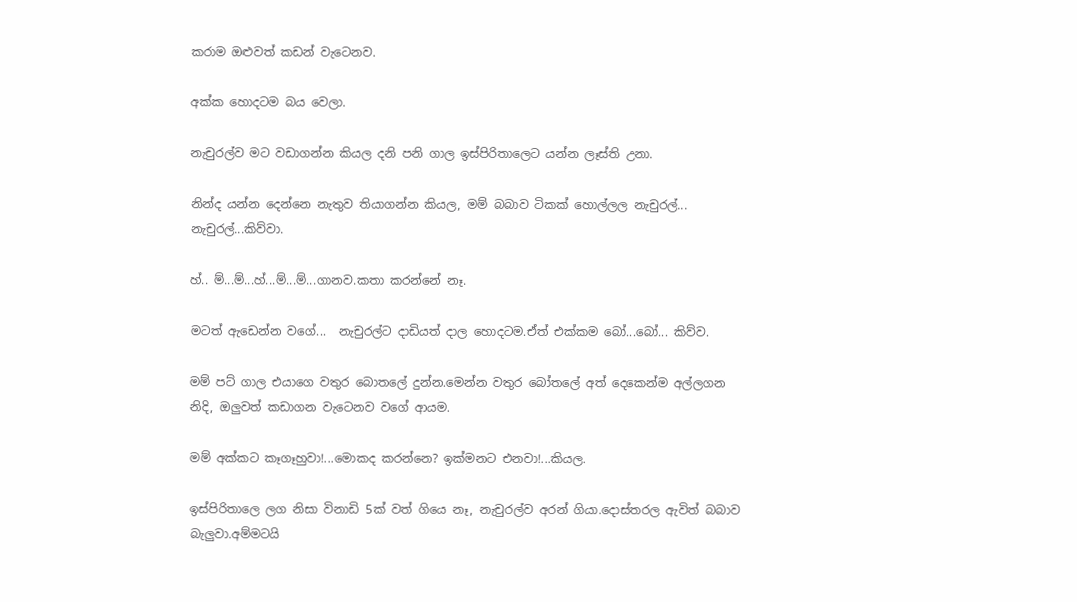කරාම ඔළුවත් කඩන් වැටෙනව.

අක්ක හොදටම බය වෙලා.

නැචුරල්ව මට වඩාගන්න කියල දනි පනි ගාල ඉස්පිරිතාලෙට යන්න ලෑස්ති උනා.

නින්ද යන්න දෙන්නෙ නැතුව තියාගන්න කියල, මම් බබාව ටිකක් හොල්ලල නැචුරල්... නැචුරල්...කිව්වා.

හ්.. ම්...ම්...හ්...ම්...ම්...ගානව.කතා කරන්නේ නෑ.

මටත් ඇඩෙන්න වගේ...  නැචුරල්ට දාඩියත් දාල හොදටම.ඒත් එක්කම බෝ...බෝ... කිව්ව.

මම් පට් ගාල එයාගෙ වතුර බොතලේ දුන්න.මෙන්න වතුර බෝතලේ අත් දෙකෙන්ම අල්ලගන නිදි, ඔලුවත් කඩාගන වැටෙනව වගේ ආයම.

මම් අක්කට කෑගෑහුවා!...මොකද කරන්නෙ? ඉක්මනට එනවා!...කියල.

ඉස්පිරිතාලෙ ලග නිසා විනාඩි 5ක් වත් ගියෙ නෑ, නැචුරල්ව අරන් ගියා.දොස්තරල ඇවිත් බබාව බැලුවා.අම්මටයි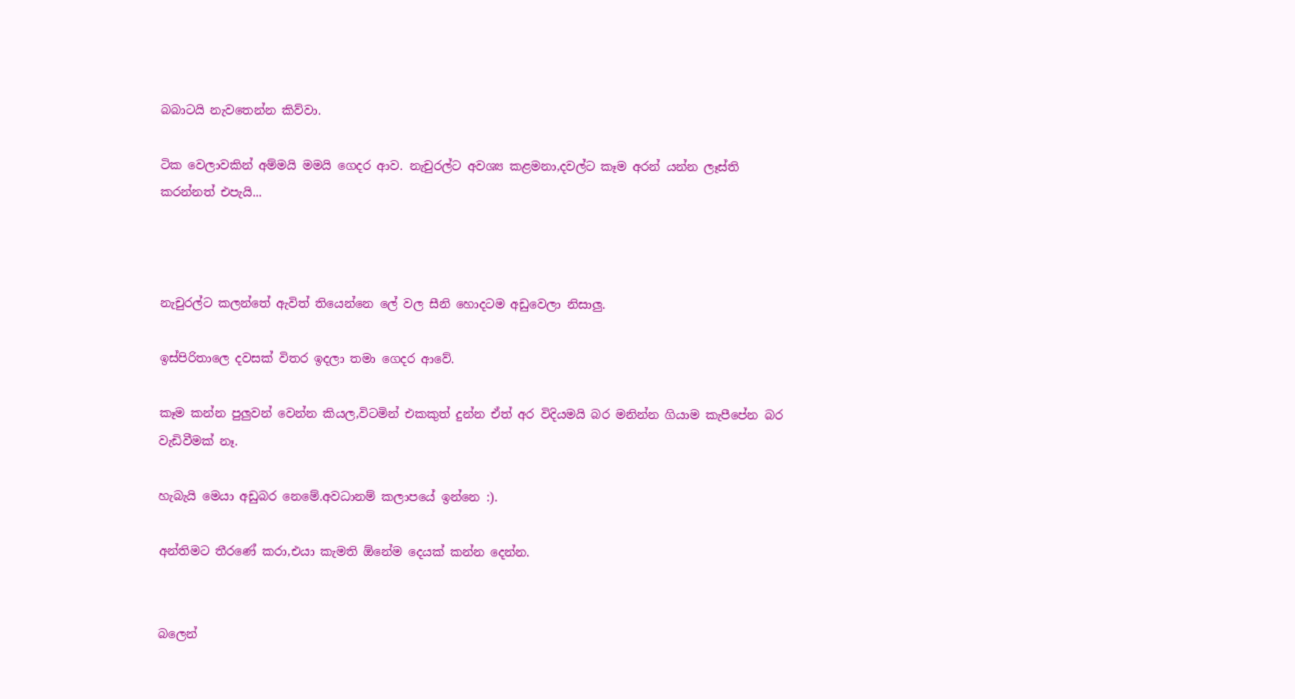බබාටයි නැවතෙන්න කිව්වා.

ටික වෙලාවකින් අම්මයි මමයි ගෙදර ආව. නැචුරල්ට අවශ්‍ය කළමනා,දවල්ට කෑම අරන් යන්න ලෑස්ති කරන්නත් එපැයි...



නැචුරල්ට කලන්තේ ඇවිත් තියෙන්නෙ ලේ වල සීනි හොදටම අඩුවෙලා නිසාලු.

ඉස්පිරිතාලෙ දවසක් විතර ඉදලා තමා ගෙදර ආවේ.

කෑම කන්න පුලුවන් වෙන්න කියල,විටමින් එකකුත් දුන්න ඒත් අර විදියමයි බර මනින්න ගියාම කැපීපේන බර වැඩිවීමක් නෑ.

හැබැයි මෙයා අඩුබර නෙමේ.අවධානම් කලාපයේ ඉන්නෙ :).

අන්තිමට තීරණේ කරා,එයා කැමති ඕනේම දෙයක් කන්න දෙන්න.


බලෙන්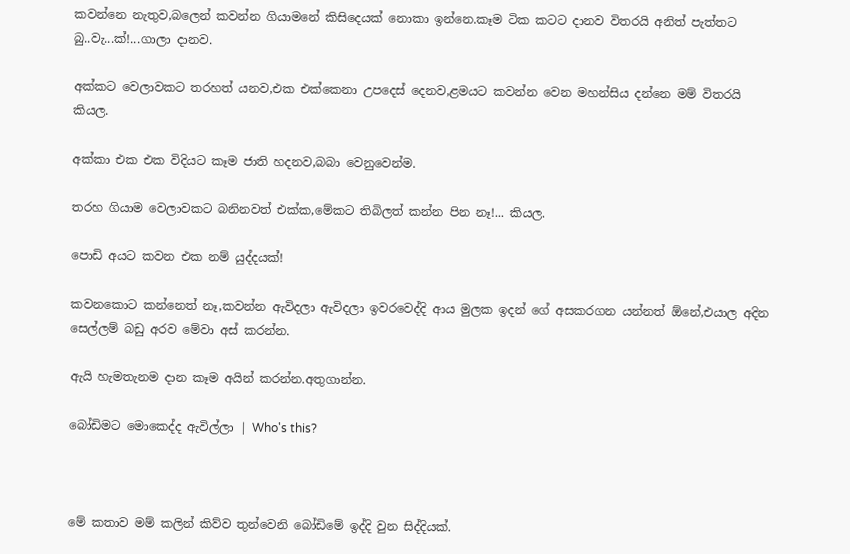කවන්නෙ නැතුව,බලෙන් කවන්න ගියාමනේ කිසිදෙයක් නොකා ඉන්නෙ.කෑම ටික කටට දානව විතරයි අනිත් පැත්තට බු..වැ...ක්!...ගාලා දානව.

අක්කට වෙලාවකට තරහත් යනව,එක එක්කෙනා උපදෙස් දෙනව,ළමයට කවන්න වෙන මහන්සිය දන්නෙ මම් විතරයි කියල.

අක්කා එක එක විදියට කෑම ජාති හදනව,බබා වෙනුවෙන්ම.

තරහ ගියාම වෙලාවකට බනිනවත් එක්ක,මේකට තිබිලත් කන්න පින නෑ!... කියල.

පොඩි අයට කවන එක නම් යුද්දයක්!

කවනකොට කන්නෙත් නෑ,කවන්න ඇවිදලා ඇවිදලා ඉවරවෙද්දි ආය මුලක ඉදන් ගේ අසකරගන යන්නත් ඕනේ,එයාල අදින සෙල්ලම් බඩු අරව මේවා අස් කරන්න.

ඇයි හැමතැනම දාන කෑම අයින් කරන්න.අතුගාන්න.

බෝඩිමට මොකෙද්ද ඇවිල්ලා | Who's this?



මේ කතාව මම් කලින් කිව්ව තුන්වෙනි බෝඩිමේ ඉද්දි වුන සිද්දියක්.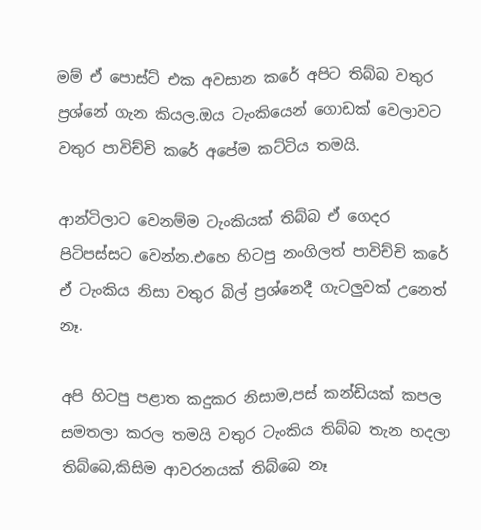මම් ඒ පොස්ට් එක අවසාන කරේ අපිට තිබ්බ වතුර ප්‍රශ්නේ ගැන කියල.ඔය ටැංකියෙන් ගොඩක් වෙලාවට වතුර පාවිච්චි කරේ අපේම කට්ටිය තමයි.

ආන්ටිලාට වෙනම්ම ටැංකියක් තිබ්බ ඒ ගෙදර පිටිපස්සට වෙන්න.එහෙ හිටපු නංගිලත් පාවිච්චි කරේ ඒ ටැංකිය නිසා වතුර බිල් ප්‍රශ්නෙදී ගැටලුවක් උනෙත් නෑ.

අපි හිටපු පළාත කදුකර නිසාම,පස් කන්ඩියක් කපල සමතලා කරල තමයි වතුර ටැංකිය තිබ්බ තැන හදලා තිබ්බෙ,කිසිම ආවරනයක් තිබ්බෙ නෑ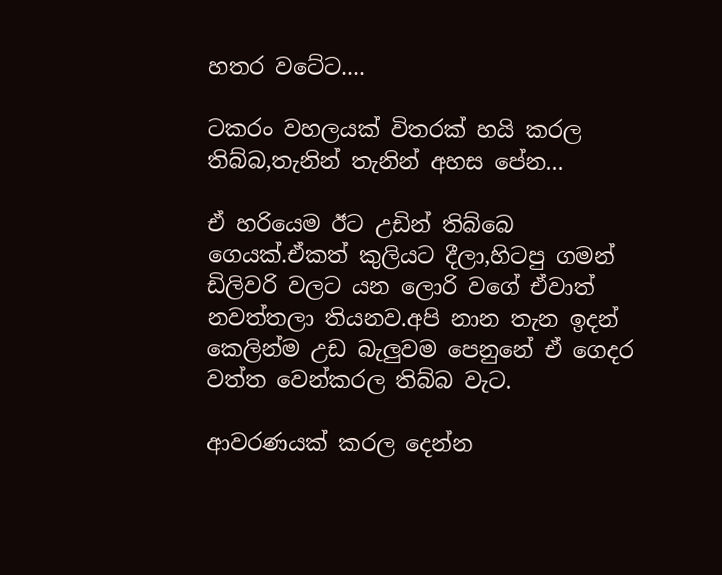හතර වටේට....

ටකරං වහලයක් විතරක් හයි කරල තිබ්බ,තැනින් තැනින් අහස පේන...

ඒ හරියෙම ඊට උඩින් තිබ්බෙ ගෙයක්.ඒකත් කුලියට දීලා,හිටපු ගමන් ඩිලිවරි වලට යන ලොරි වගේ ඒවාත් නවත්තලා තියනව.අපි නාන තැන ඉදන් කෙලින්ම උඩ බැලුවම පෙනුනේ ඒ ගෙදර වත්ත වෙන්කරල තිබ්බ වැට.

ආවරණයක් කරල දෙන්න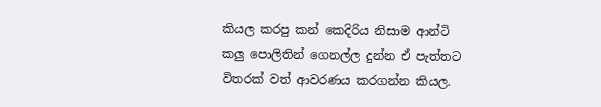කියල කරපු කන් කෙදිරිය නිසාම ආන්ටි කලු පොලිතින් ගෙනල්ල දුන්න ඒ පැත්තට විතරක් වත් ආවරණය කරගන්න කියල.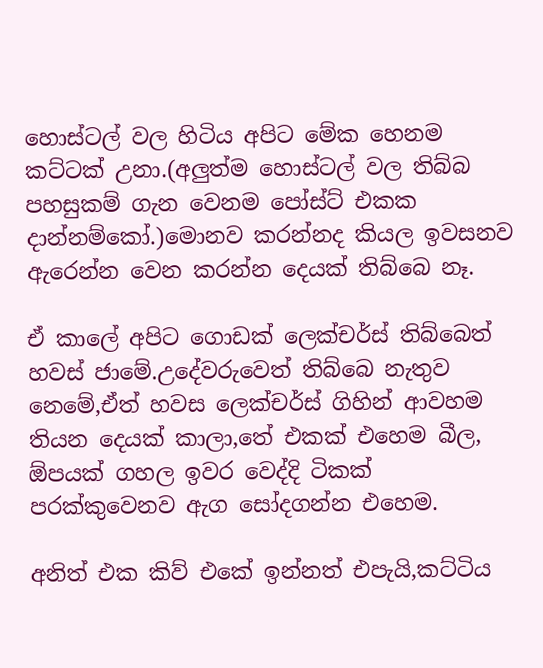හොස්ටල් වල හිටිය අපිට මේක හෙනම කට්ටක් උනා.(අලුත්ම හොස්ටල් වල තිබ්බ පහසුකම් ගැන වෙනම පෝස්ට් එකක දාන්නම්කෝ.)මොනව කරන්නද කියල ඉවසනව ඇරෙන්න වෙන කරන්න දෙයක් තිබ්බෙ නෑ.

ඒ කාලේ අපිට ගොඩක් ලෙක්චර්ස් තිබ්බෙත් හවස් ජාමේ.උදේවරුවෙත් තිබ්බෙ නැතුව නෙමේ,ඒත් හවස ලෙක්චර්ස් ගිහින් ආවහම තියන දෙයක් කාලා,තේ එකක් එහෙම බීල, ඕපයක් ගහල ඉවර වෙද්දි ටිකක් පරක්කුවෙනව ඇග සෝදගන්න එහෙම.

අනිත් එක කිව් එකේ ඉන්නත් එපැයි,කට්ටිය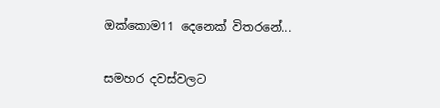ඔක්කොම11 දෙනෙක් විතරනේ...

සමහර දවස්වලට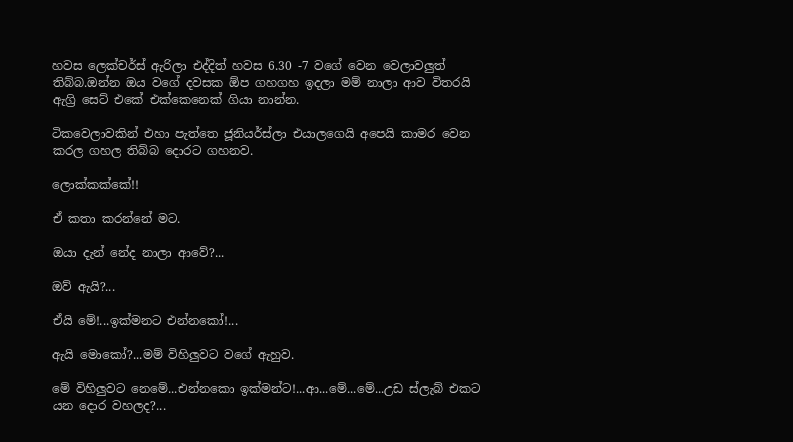හවස ලෙක්චර්ස් ඇරිලා එද්දිත් හවස 6.30 -7 වගේ වෙන වෙලාවලුත් තිබ්බ.ඔන්න ඔය වගේ දවසක ඕප ගහගහ ඉදලා මම් නාලා ආව විතරයි ඇග්‍රි සෙට් එකේ එක්කෙනෙක් ගියා නාන්න.

ටිකවෙලාවකින් එහා පැත්තෙ ජූනියර්ස්ලා එයාලගෙයි අපෙයි කාමර වෙන කරල ගහල තිබ්බ දොරට ගහනව.

ලොක්කක්කේ!!

ඒ කතා කරන්නේ මට.

ඔයා දැන් නේද නාලා ආවේ?...

ඔව් ඇයි?...

ඒයි මේ!...ඉක්මනට එන්නකෝ!...

ඇයි මොකෝ?...මම් විහිලුවට වගේ ඇහුව.

මේ විහිලුවට නෙමේ...එන්නකො ඉක්මන්ට!...ආ...මේ...මේ...උඩ ස්ලැබ් එකට යන දොර වහලද?...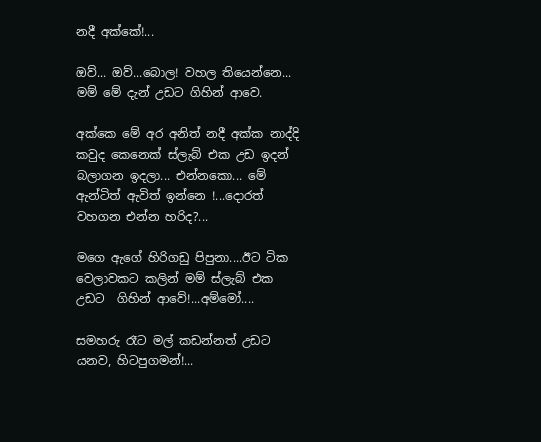නදී අක්කේ!...

ඔව්... ඔව්...බොල! වහල තියෙන්නෙ... මම් මේ දැන් උඩට ගිහින් ආවෙ.

අක්කෙ මේ අර අනිත් නදී අක්ක නාද්දි කවුද කෙනෙක් ස්ලැබ් එක උඩ ඉදන් බලාගන ඉදලා... එන්නකො... මේ ඇන්ටිත් ඇවිත් ඉන්නෙ !...දොරත් වහගන එන්න හරිද?...

මගෙ ඇගේ හිරිගඩු පිපුනා....ඊට ටික වෙලාවකට කලින් මම් ස්ලැබ් එක උඩට  ගිහින් ආවේ!...අම්මෝ....

සමහරු රෑට මල් කඩන්නත් උඩට යනව, හිටපුගමන්!...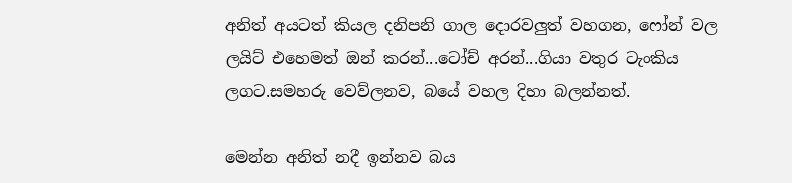අනිත් අයටත් කියල දනිපනි ගාල දොරවලුත් වහගන, ෆෝන් වල ලයිට් එහෙමත් ඔන් කරන්...ටෝච් අරන්...ගියා වතුර ටැංකිය ලගට.සමහරු වෙව්ලනව, බයේ වහල දිහා බලන්නත්.

මෙන්න අනිත් නදී ඉන්නව බය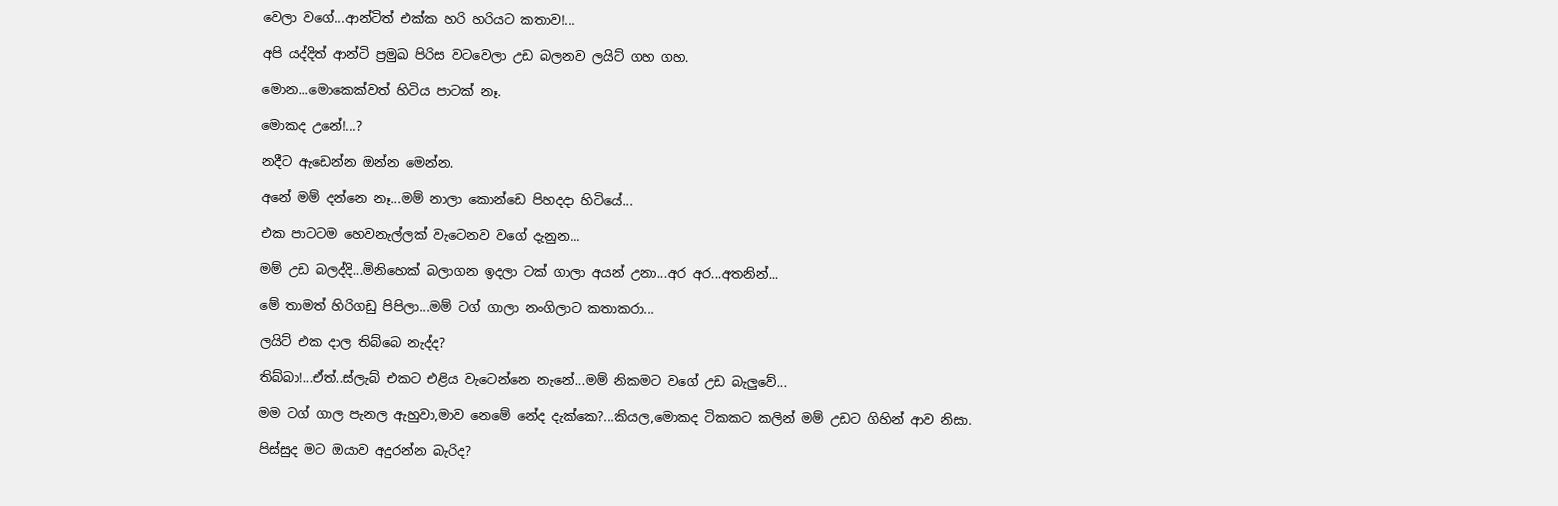වෙලා වගේ...ආන්ටිත් එක්ක හරි හරියට කතාව!...

අපි යද්දිත් ආන්ටි ප්‍රමුඛ පිරිස වටවෙලා උඩ බලනව ලයිට් ගහ ගහ.

මොන...මොකෙක්වත් හිටිය පාටක් නෑ.

මොකද උනේ!...?

නදීට ඇඩෙන්න ඔන්න මෙන්න.

අනේ මම් දන්නෙ නෑ...මම් නාලා කොන්ඩෙ පිහදදා හිටියේ...

එක පාටටම හෙවනැල්ලක් වැටෙනව වගේ දැනුන...

මම් උඩ බලද්දි...මිනිහෙක් බලාගන ඉදලා ටක් ගාලා අයන් උනා...අර අර...අතනින්...

මේ තාමත් හිරිගඩු පිපිලා...මම් ටග් ගාලා නංගිලාට කතාකරා...

ලයිට් එක දාල තිබ්බෙ නැද්ද?

තිබ්බා!...ඒත්..ස්ලැබ් එකට එළිය වැටෙන්නෙ නැනේ...මම් නිකමට වගේ උඩ බැලුවේ...

මම ටග් ගාල පැනල ඇහුවා,මාව නෙමේ නේද දැක්කෙ?...කියල,මොකද ටිකකට කලින් මම් උඩට ගිහින් ආව නිසා.

පිස්සුද මට ඔයාව අදුරන්න බැරිද?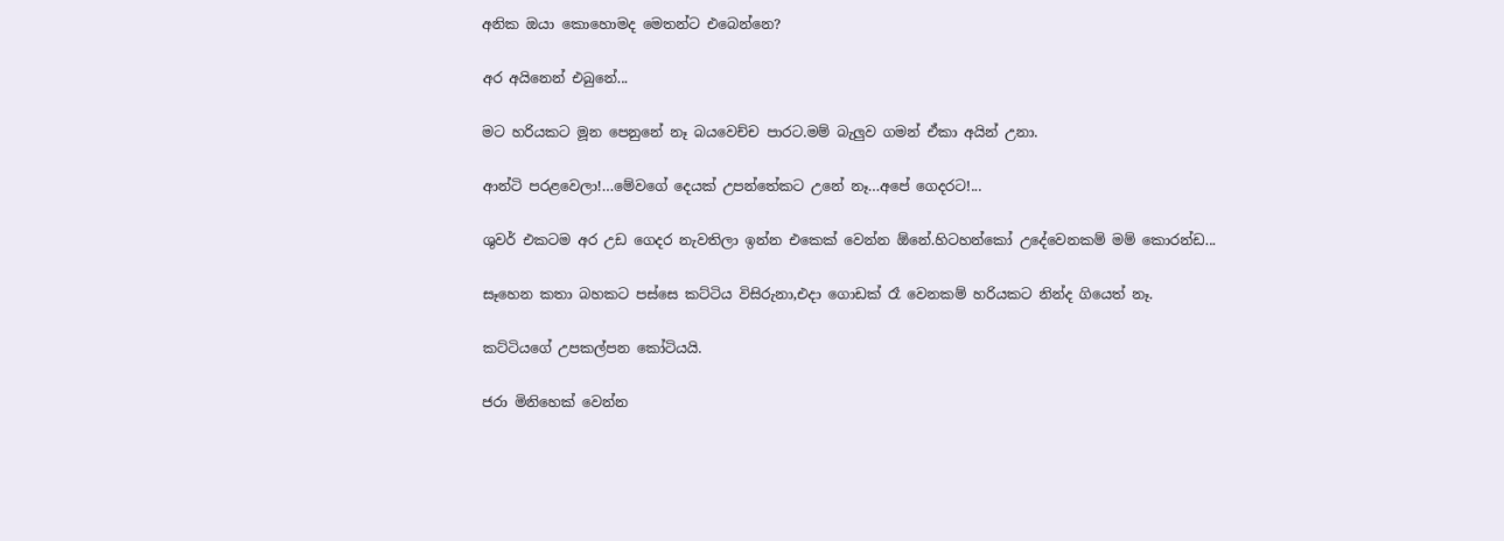අනික ඔයා කොහොමද මෙතන්ට එබෙන්නෙ?

අර අයිනෙන් එබුනේ...

මට හරියකට මූන පෙනුනේ නෑ බයවෙච්ච පාරට.මම් බැලුව ගමන් ඒකා අයින් උනා.

ආන්ටි පරළවෙලා!...මේවගේ දෙයක් උපන්තේකට උනේ නෑ...අපේ ගෙදරට!...

ශුවර් එකටම අර උඩ ගෙදර නැවතිලා ඉන්න එකෙක් වෙන්න ඕනේ.හිටහන්කෝ උදේවෙනකම් මම් කොරන්ඩ...

සෑහෙන කතා බහකට පස්සෙ කට්ටිය විසිරුනා,එදා ගොඩක් රෑ වෙනකම් හරියකට නින්ද ගියෙත් නෑ.

කට්ටියගේ උපකල්පන කෝටියයි.

ජරා මිනිහෙක් වෙන්න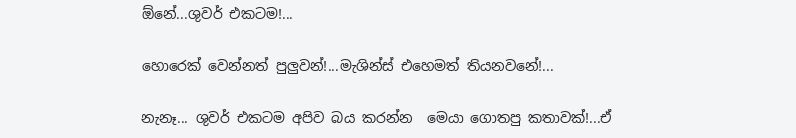ඕනේ...ශුවර් එකටම!...

හොරෙක් වෙන්නත් පුලුවන්!...මැශින්ස් එහෙමත් තියනවනේ!...

නැනෑ... ශුවර් එකටම අපිව බය කරන්න  මෙයා ගොතපු කතාවක්!...ඒ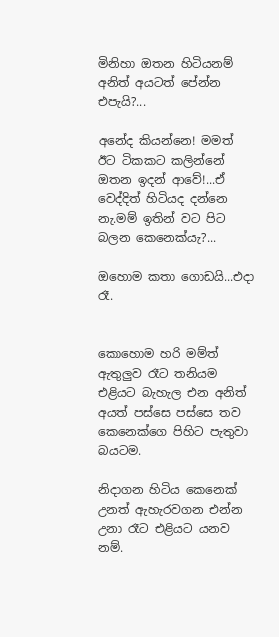මිනිහා ඔතන හිටියනම් අනිත් අයටත් පේන්න එපැයි?...

අනේද කියන්නෙ! මමත් ඊට ටිකකට කලින්නේ ඔතන ඉදන් ආවේ!...ඒ වෙද්දිත් හිටියද දන්නෙ නැ.මම් ඉතින් වට පිට බලන කෙනෙක්යැ?...

ඔහොම කතා ගොඩයි...එදා රෑ.


කොහොම හරි මම්ත් ඇතුලුව රෑට තනියම එළියට බැහැල එන අනිත් අයත් පස්සෙ පස්සෙ තව කෙනෙක්ගෙ පිහිට පැතුවා බයටම.

නිදාගන හිටිය කෙනෙක් උනත් ඇහැරවගන එන්න උනා රෑට එළියට යනව නම්.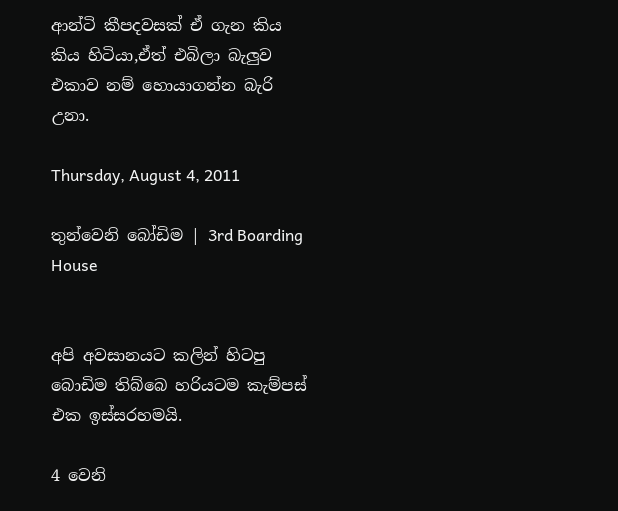ආන්ටි කීපදවසක් ඒ ගැන කිය කිය හිටියා,ඒත් එබිලා බැලුව එකාව නම් හොයාගන්න බැරි උනා.

Thursday, August 4, 2011

තුන්වෙනි බෝඩිම | 3rd Boarding House


අපි අවසානයට කලින් හිටපු බොඩිම තිබ්බෙ හරියටම කැම්පස් එක ඉස්සරහමයි.

4 වෙනි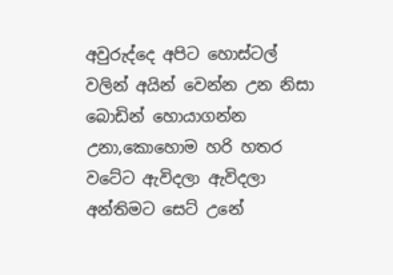අවුරුද්දෙ අපිට හොස්ටල් වලින් අයින් වෙන්න උන නිසා බොඩින් හොයාගන්න උනා,කොහොම හරි හතර වටේට ඇවිදලා ඇවිදලා අන්තිමට සෙට් උනේ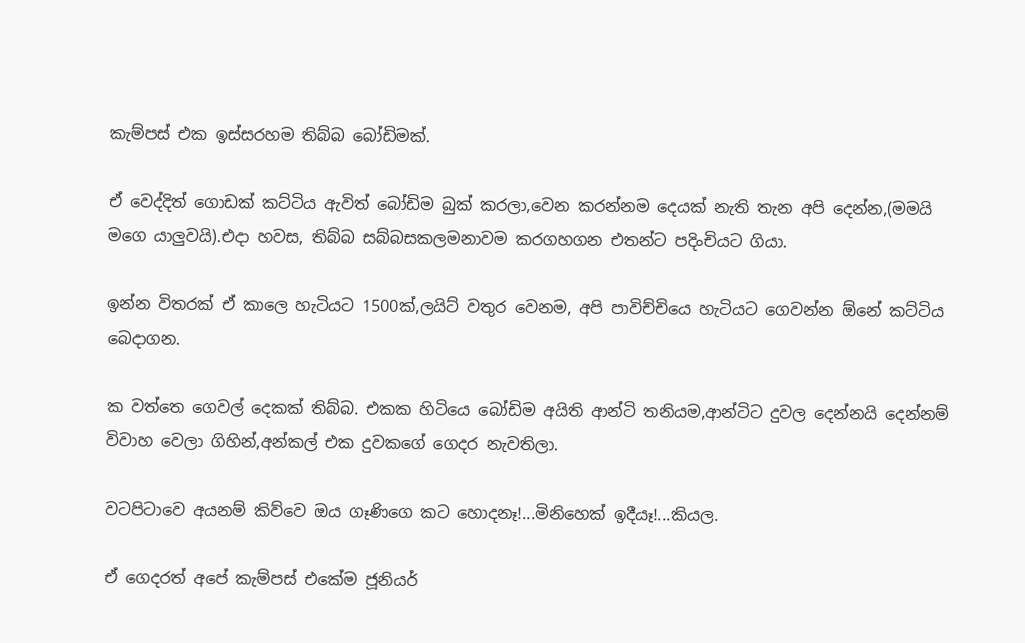කැම්පස් එක ඉස්සරහම තිබ්බ බෝඩිමක්.

ඒ වෙද්දිත් ගොඩක් කට්ටිය ඇවිත් බෝඩිම බුක් කරලා,වෙන කරන්නම දෙයක් නැති තැන අපි දෙන්න,(මමයි මගෙ යාලුවයි).එදා හවස, තිබ්බ සබ්බසකලමනාවම කරගහගන එතන්ට පදිංචියට ගියා.

ඉන්න විතරක් ඒ කාලෙ හැටියට 1500ක්,ලයිට් වතුර වෙනම, අපි පාවිච්චියෙ හැටියට ගෙවන්න ඕනේ කට්ටිය බෙදාගන.

ක වත්තෙ ගෙවල් දෙකක් තිබ්බ. එකක හිටියෙ බෝඩිම අයිති ආන්ටි තනියම,ආන්ටිට දුවල දෙන්නයි දෙන්නම් විවාහ වෙලා ගිහින්,අන්කල් එක දුවකගේ ගෙදර නැවතිලා.

වටපිටාවෙ අයනම් කිව්වෙ ඔය ගෑණිගෙ කට හොදනෑ!...මිනිහෙක් ඉදීයෑ!...කියල.

ඒ ගෙදරත් අපේ කැම්පස් එකේම ජූනියර්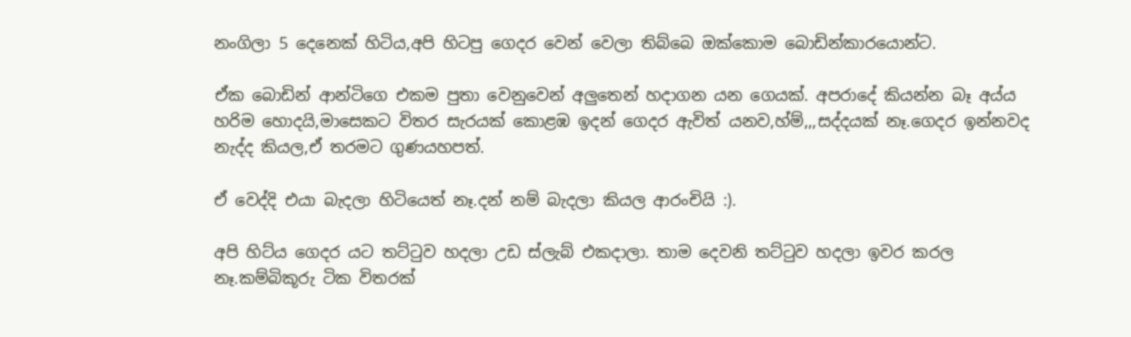නංගිලා 5 දෙනෙක් හිටිය,අපි හිටපු ගෙදර වෙන් වෙලා තිබ්බෙ ඔක්කොම බොඩින්කාරයොන්ට.

ඒක බොඩින් ආන්ටිගෙ එකම පුතා වෙනුවෙන් අලුතෙන් හදාගන යන ගෙයක්. අපරාදේ කියන්න බෑ අය්ය හරිම හොදයි,මාසෙකට විතර සැරයක් කොළඹ ඉදන් ගෙදර ඇවිත් යනව,හ්ම්,,,සද්දයක් නෑ.ගෙදර ඉන්නවද නැද්ද කියල,ඒ තරමට ගුණයහපත්.

ඒ වෙද්දි එයා බැදලා හිටියෙත් නෑ.දන් නම් බැදලා කියල ආරංචියි :).

අපි හිට්ය ගෙදර යට තට්ටුව හදලා උඩ ස්ලැබ් එකදාලා. තාම දෙවනි තට්ටුව හදලා ඉවර කරල නෑ.කම්බිකූරු ටික විතරක්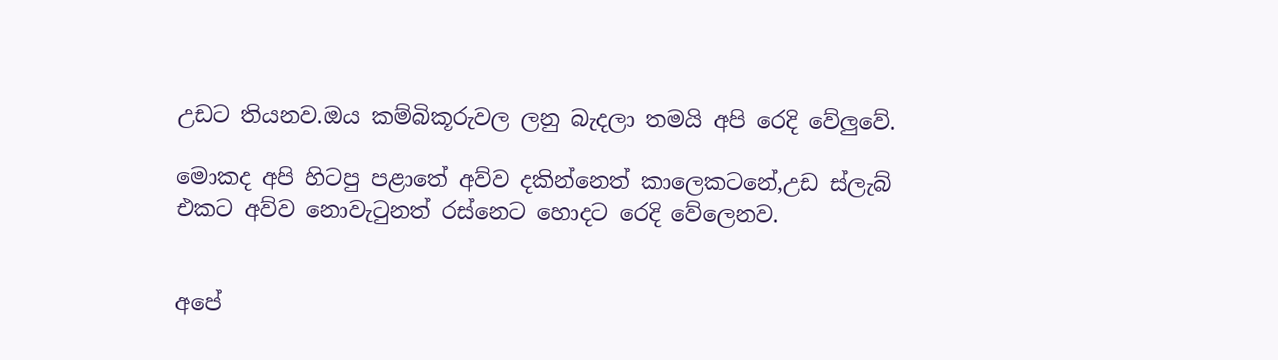උඩට තියනව.ඔය කම්බිකූරුවල ලනු බැදලා තමයි අපි රෙදි වේලුවේ.

මොකද අපි හිටපු පළාතේ අව්ව දකින්නෙත් කාලෙකටනේ,උඩ ස්ලැබ් එකට අව්ව නොවැටුනත් රස්නෙට හොදට රෙදි වේලෙනව.


අපේ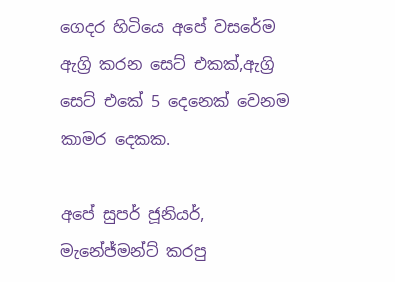ගෙදර හිටියෙ අපේ වසරේම ඇග්‍රි කරන සෙට් එකක්,ඇග්‍රි සෙට් එකේ 5 දෙනෙක් වෙනම කාමර දෙකක.

අපේ සුපර් ජූනියර්, මැනේජ්මන්ට් කරපු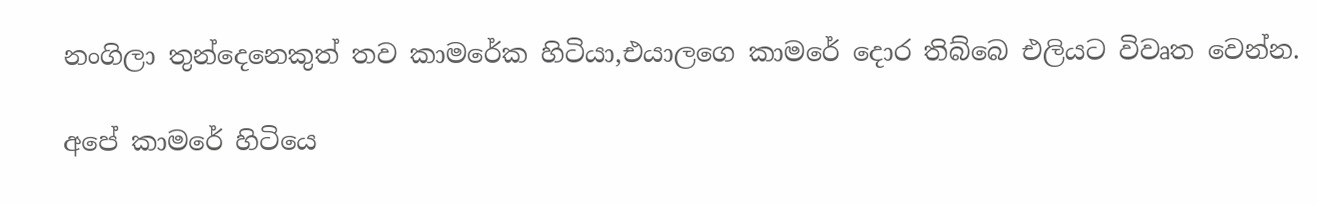නංගිලා තුන්දෙනෙකුත් තව කාමරේක හිටියා,එයාලගෙ කාමරේ දොර තිබ්බෙ එලියට විවෘත වෙන්න.

අපේ කාමරේ හිටියෙ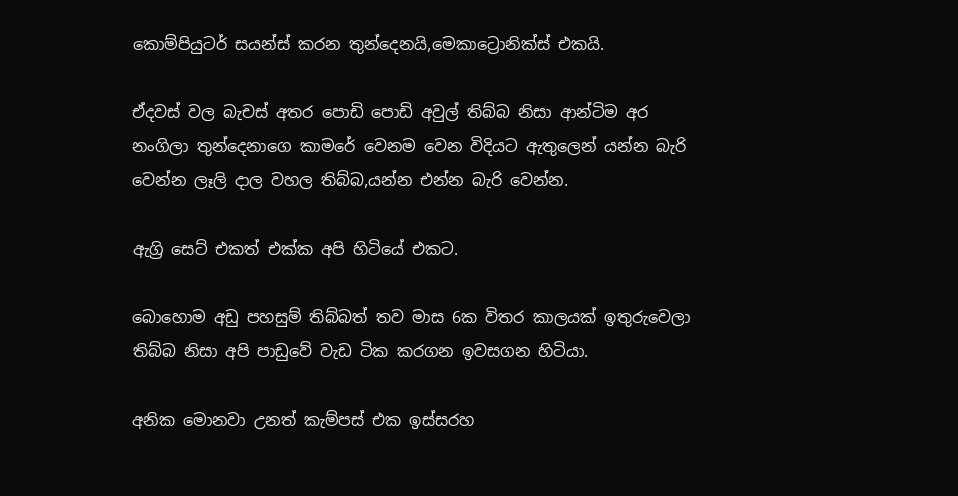කොම්පියුටර් සයන්ස් කරන තුන්දෙනයි,මෙකාට්‍රොනික්ස් එකයි.

ඒදවස් වල බැචස් අතර පොඩි පොඩි අවුල් තිබ්බ නිසා ආන්ටිම අර නංගිලා තුන්දෙනාගෙ කාමරේ වෙනම වෙන විදියට ඇතුලෙන් යන්න බැරි වෙන්න ලෑලි දාල වහල තිබ්බ,යන්න එන්න බැරි වෙන්න.

ඇග්‍රි සෙට් එකත් එක්ක අපි හිටියේ එකට.

බොහොම අඩු පහසුම් තිබ්බත් තව මාස 6ක විතර කාලයක් ඉතුරුවෙලා තිබ්බ නිසා අපි පාඩුවේ වැඩ ටික කරගන ඉවසගන හිටියා.

අනික මොනවා උනත් කැම්පස් එක ඉස්සරහ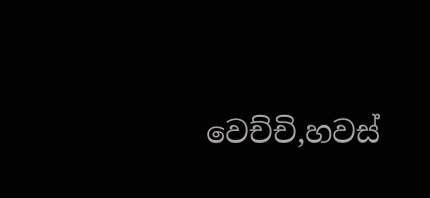වෙච්චි,හවස්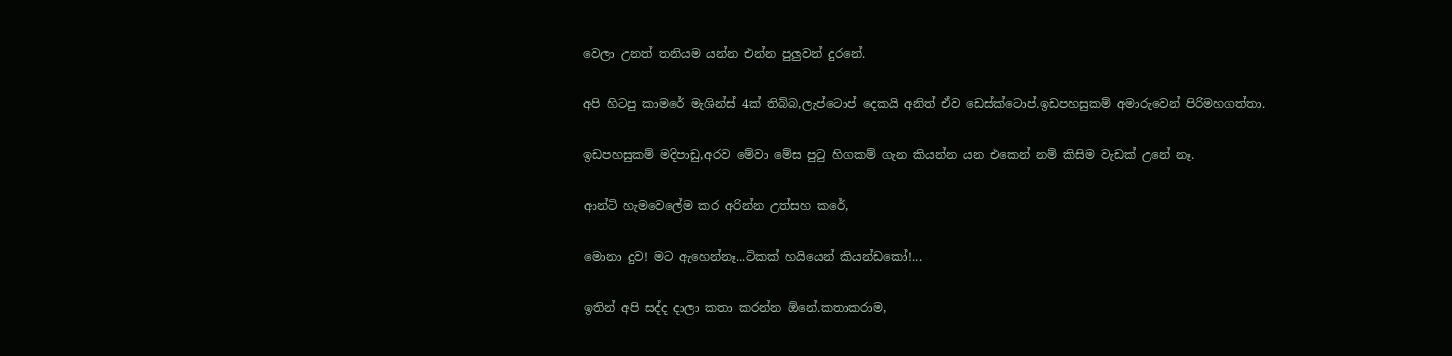වෙලා උනත් තනියම යන්න එන්න පුලුවන් දුරනේ.

අපි හිටපු කාමරේ මැශින්ස් 4ක් තිබ්බ,ලැප්ටොප් දෙකයි අනිත් ඒව ඩෙස්ක්ටොප්.ඉඩපහසුකම් අමාරුවෙන් පිරිමහගත්තා.

ඉඩපහසුකම් මදිපාඩු,අරව මේවා මේස පුටු හිගකම් ගැන කියන්න යන එකෙන් නම් කිසිම වැඩක් උනේ නෑ.

ආන්ටි හැමවෙලේම කර අරින්න උත්සහ කරේ,

මොනා දුව! මට ඇහෙන්නෑ...ටිකක් හයියෙන් කියන්ඩකෝ!...

ඉතින් අපි සද්ද දාලා කතා කරන්න ඕනේ.කතාකරාම,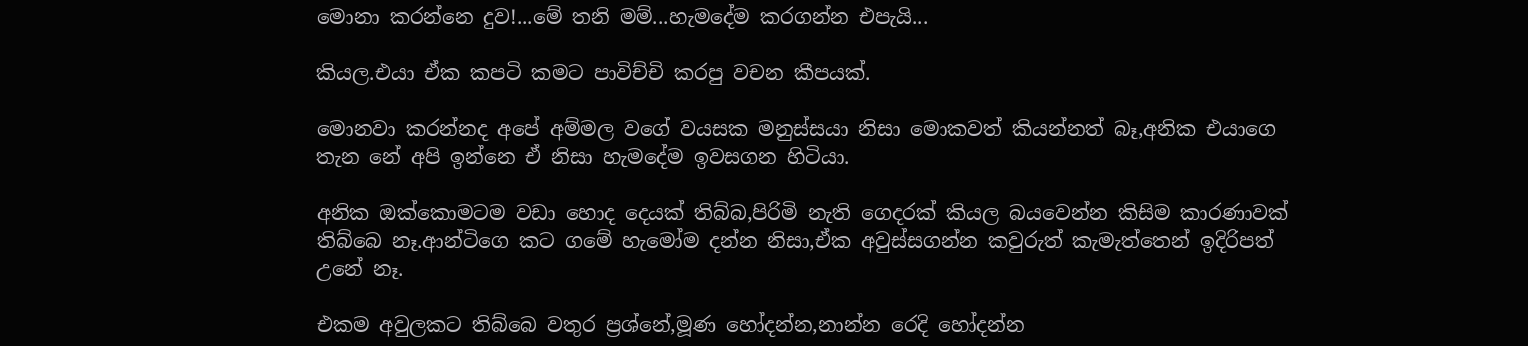මොනා කරන්නෙ දුව!...මේ තනි මම්...හැමදේම කරගන්න එපැයි...

කියල.එයා ඒක කපටි කමට පාවිච්චි කරපු වචන කීපයක්.

මොනවා කරන්නද අපේ අම්මල වගේ වයසක මනුස්සයා නිසා මොකවත් කියන්නත් බෑ,අනික එයාගෙ තැන නේ අපි ඉන්නෙ ඒ නිසා හැමදේම ඉවසගන හිටියා.

අනික ඔක්කොමටම වඩා හොද දෙයක් තිබ්බ,පිරිමි නැති ගෙදරක් කියල බයවෙන්න කිසිම කාරණාවක් තිබ්බෙ නෑ.ආන්ටිගෙ කට ගමේ හැමෝම දන්න නිසා,ඒක අවුස්සගන්න කවුරුත් කැමැත්තෙන් ඉදිරිපත් උනේ නෑ.

එකම අවුලකට තිබ්බෙ වතුර ප්‍රශ්නේ,මූණ හෝදන්න,නාන්න රෙදි හෝදන්න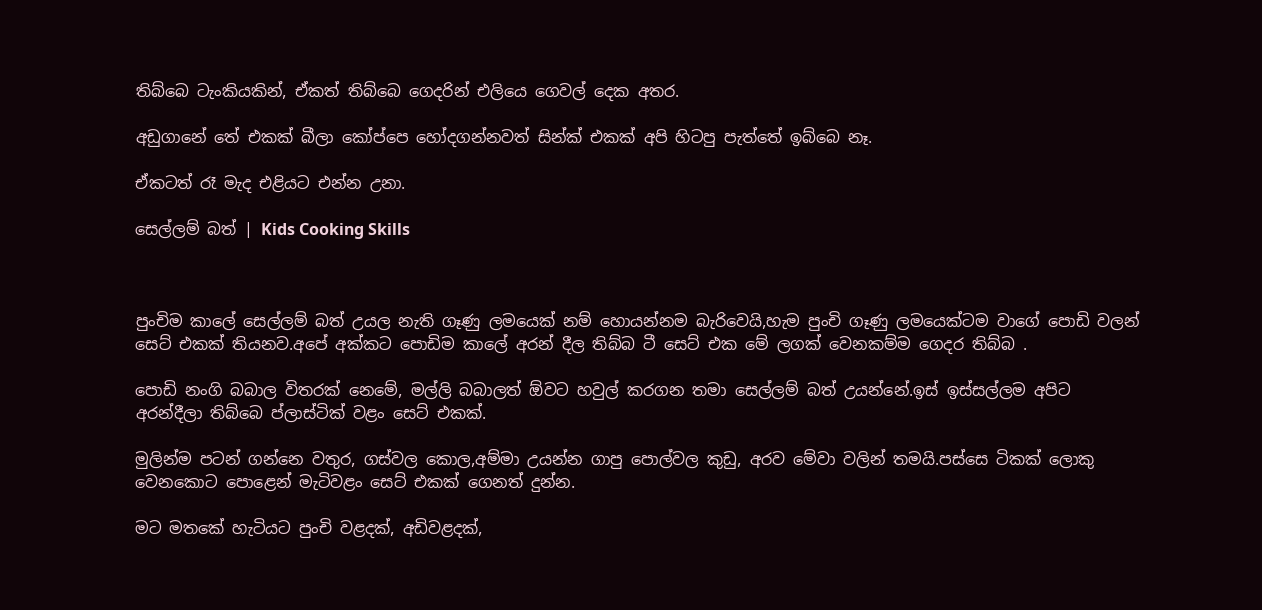තිබ්බෙ ටැංකියකින්, ඒකත් තිබ්බෙ ගෙදරින් එලියෙ ගෙවල් දෙක අතර.

අඩුගානේ තේ එකක් බීලා කෝප්පෙ හෝදගන්නවත් සින්ක් එකක් අපි හිටපු පැත්තේ ඉබ්බෙ නෑ.

ඒකටත් රෑ මැද එළියට එන්න උනා.

සෙල්ලම් බත් | Kids Cooking Skills



පුංචිම කාලේ සෙල්ලම් බත් උයල නැති ගෑණු ලමයෙක් නම් හොයන්නම බැරිවෙයි,හැම පුංචි ගෑණු ලමයෙක්ටම වාගේ පොඩි වලන් සෙට් එකක් තියනව.අපේ අක්කට පොඩිම කාලේ අරන් දීල තිබ්බ ටී සෙට් එක මේ ලගක් වෙනකම්ම ගෙදර තිබ්බ .

පොඩි නංගි බබාල විතරක් නෙමේ, මල්ලි බබාලත් ඕවට හවුල් කරගන තමා සෙල්ලම් බත් උයන්නේ.ඉස් ඉස්සල්ලම අපිට අරන්දීලා තිබ්බෙ ප්ලාස්ටික් වළං සෙට් එකක්.

මුලින්ම පටන් ගන්නෙ වතුර, ගස්වල කොල,අම්මා උයන්න ගාපු පොල්වල කුඩු, අරව මේවා වලින් තමයි.පස්සෙ ටිකක් ලොකු වෙනකොට පොළෙන් මැටිවළං සෙට් එකක් ගෙනත් දුන්න.

මට මතකේ හැටියට පුංචි වළදක්, අඩිවළදක්,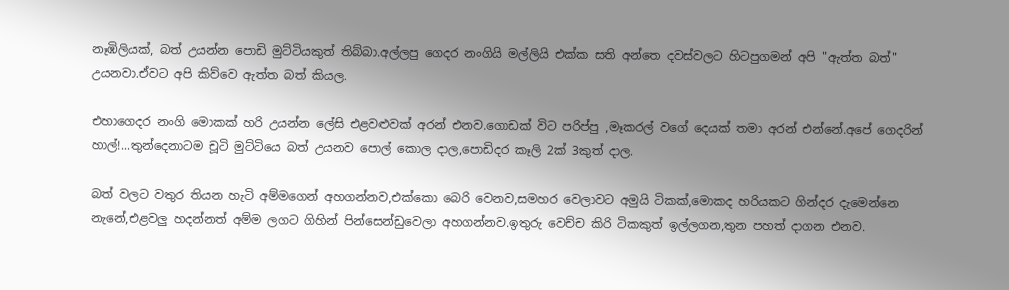නෑඹිලියක්, බත් උයන්න පොඩි මුට්ටියකුත් තිබ්බා.අල්ලපු ගෙදර නංගියි මල්ලියි එක්ක සති අන්තෙ දවස්වලට හිටපුගමන් අපි "ඇත්ත බත්" උයනවා.ඒවට අපි කිව්වෙ ඇත්ත බත් කියල.

එහාගෙදර නංගි මොකක් හරි උයන්න ලේසි එළවළුවක් අරන් එනව.ගොඩක් විට පරිප්පු ,මෑකරල් වගේ දෙයක් තමා අරන් එන්නේ.අපේ ගෙදරින් හාල්!...තුන්දෙනාටම චූටි මුට්ටියෙ බත් උයනව පොල් කොල දාල,පොඩිදර කෑලි 2ක් 3කුත් දාල.

බත් වලට වතුර තියන හැටි අම්මගෙන් අහගන්නව,එක්කො බෙරි වෙනව,සමහර වෙලාවට අමුයි ටිකක්,මොකද හරියකට ගින්දර දැමෙන්නෙ නැනේ,එළවලු හදන්නත් අම්ම ලගට ගිහින් පින්සෙන්ඩුවෙලා අහගන්නව.ඉතුරු වෙච්ච කිරි ටිකකුත් ඉල්ලගන,තුන පහත් දාගන එනව.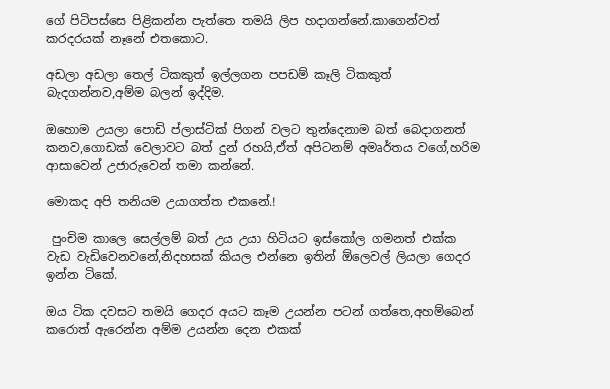ගේ පිටිපස්සෙ පිළිකන්න පැත්තෙ තමයි ලිප හදාගන්නේ.කාගෙන්වත් කරදරයක් නෑනේ එතකොට.

අඩලා අඩලා තෙල් ටිකකුත් ඉල්ලගන පපඩම් කෑලි ටිකකුත් බැදගන්නව,අම්ම බලන් ඉද්දිම.

ඔහොම උයලා පොඩි ප්ලාස්ටික් පිගන් වලට තුන්දෙනාම බත් බෙදාගනත් කනව,ගොඩක් වෙලාවට බත් දුන් රහයි,ඒත් අපිටනම් අමෘර්තය වගේ,හරිම ආසාවෙන් උජාරුවෙන් තමා කන්නේ.

මොකද අපි තනියම උයාගත්ත එකනේ.!

 පුංචිම කාලෙ සෙල්ලම් බත් උය උයා හිටියට ඉස්කෝල ගමනත් එක්ක වැඩ වැඩිවෙනවනේ,නිදහසක් කියල එන්නෙ ඉතින් ඕලෙවල් ලියලා ගෙදර ඉන්න ටිකේ.

ඔය ටික දවසට තමයි ගෙදර අයට කෑම උයන්න පටන් ගත්තෙ,අහම්බෙන් කරොත් ඇරෙන්න අම්ම උයන්න දෙන එකක්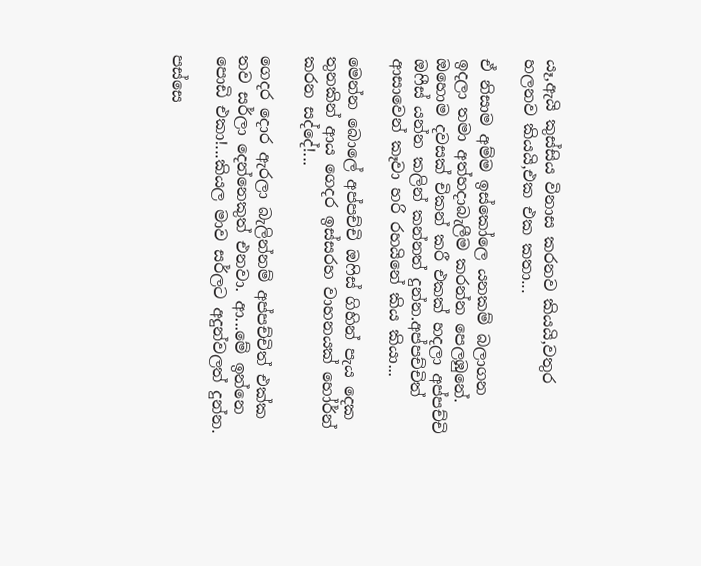යෑ,ඇයි කුස්සිය විනාස කරනව කියයි,වතුර හලනව කියයි,එක එක කතා...

ඒ නිසාම අම්ම ඉස්කෝලෙ යනකම් බලාගන ඉදලා තමා අත්හදාබැලීම කරන්න පෙලඹුනේ. ඔහොම දවසක් චිකන් කරී එකක් හදලා අප්පච්චි ඔෆීස් යන්න කලින් කන්නත් දුන්න.අප්පච්චිත් ආසාවෙන් කෑවා හරි රහයිනේ කිය කියා...

මෙන්න බොලේ අප්පච්චි ඔෆිස් ගිහින් පැය දෙක තුනකින් ආය ගෙදර ඉස්සරහ වාහනයක් හෝර්න් කරන සද්දේ!...

ගෙදර දොර ඇරලා බැලින්නම් අප්පච්චිත් එක්ක තව සර්ලා දෙන්නෙකුත් එනවා. ආ...මේ ඉන්නෙ පොඩි එකා!...කියල මාව සර්ලට අදුන්වලත් දුන්න.

පස්සෙ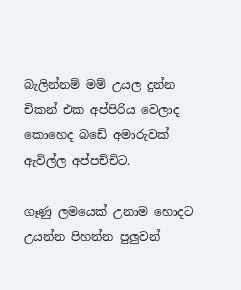බැලින්නම් මම් උයල දුන්න චිකන් එක අප්පිරිය වෙලාද කොහෙද බඩේ අමාරුවක් ඇවිල්ල අප්පච්චිට.

ගෑණු ලමයෙක් උනාම හොදට උයන්න පිහන්න පුලුවන්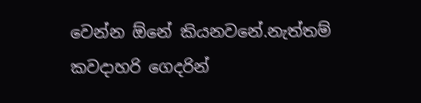වෙන්න ඕනේ කියනවනේ.නැත්තම් කවදාහරි ගෙදරින්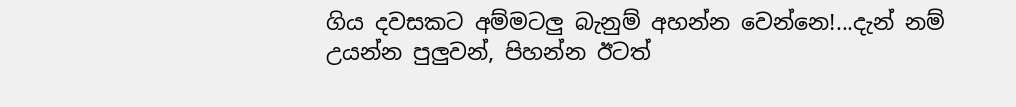ගිය දවසකට අම්මටලු බැනුම් අහන්න වෙන්නෙ!...දැන් නම් උයන්න පුලුවන්, පිහන්න ඊටත්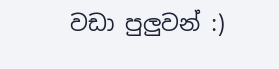වඩා පුලුවන් :)